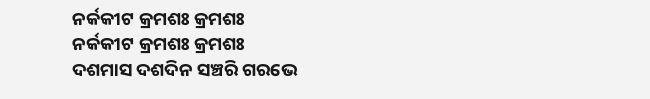ନର୍କକୀଟ କ୍ରମଶଃ କ୍ରମଶଃ
ନର୍କକୀଟ କ୍ରମଶଃ କ୍ରମଶଃ
ଦଶମାସ ଦଶଦିନ ସଞ୍ଚରି ଗରଭେ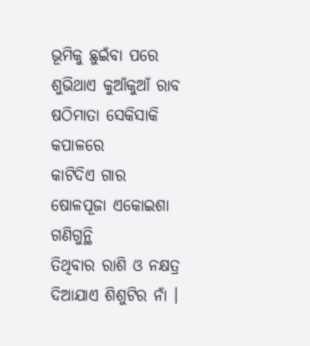ଭୂମିକୁ ଛୁଇଁବା ପରେ
ଶୁଭିଥାଏ କୁଆଁକୁଆଁ ରାବ
ଷଠିମାତା ସେକିସାକି କପାଳରେ
କାଟିଦିଏ ଗାର
ଷୋଳପୂଜା ଏକୋଇଶା ଗଣିଗୁନ୍ଥି
ତିଥିବାର ରାଶି ଓ ନକ୍ଷତ୍ର
ଦିଆଯାଏ ଶିଶୁଟିର ନାଁ ।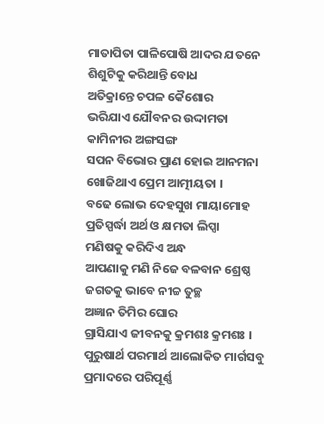ମାତାପିତା ପାଳିପୋଷି ଆଦର ଯତନେ
ଶିଶୁଟିକୁ କରିଥାନ୍ତି ବୋଧ
ଅତିକ୍ରାନ୍ତେ ଚପଳ କୈଶୋର
ଭରିଯାଏ ଯୌବନର ଉଦ୍ଦାମତା
କାମିନୀର ଅଙ୍ଗସଙ୍ଗ
ସପନ ବିଭୋର ପ୍ରାଣ ହୋଇ ଆନମନା
ଖୋଜିଥାଏ ପ୍ରେମ ଆତ୍ମୀୟତା ।
ବଢେ ଲୋଭ ଦେହସୁଖ ମାୟାମୋହ
ପ୍ରତିସ୍ପର୍ଦ୍ଧା ଅର୍ଥ ଓ କ୍ଷମତା ଲିପ୍ସା
ମଣିଷକୁ କରିଦିଏ ଅନ୍ଧ
ଆପଣାକୁ ମଣି ନିଜେ ବଳବାନ ଶ୍ରେଷ୍ଠ
ଜଗତକୁ ଭାବେ ନୀଚ୍ଚ ତୁଚ୍ଛ
ଅଜ୍ଞାନ ତିମିର ଘୋର
ଗ୍ରାସିଯାଏ ଜୀବନକୁ କ୍ରମଶଃ କ୍ରମଶଃ ।
ପୁରୁଷାର୍ଥ ପରମାର୍ଥ ଆଲୋକିତ ମାର୍ଗସବୁ
ପ୍ରମାଦରେ ପରିପୂର୍ଣ୍ଣ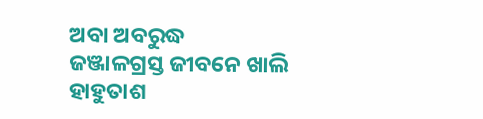ଅବା ଅବରୁଦ୍ଧ
ଜଞ୍ଜାଳଗ୍ରସ୍ତ ଜୀବନେ ଖାଲି ହାହୁତାଶ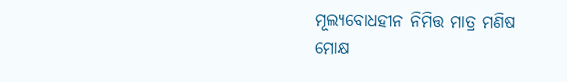ମୂଲ୍ଯବୋଧହୀନ ନିମିତ୍ତ ମାତ୍ର ମଣିଷ
ମୋକ୍ଷ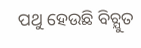ପଥୁ ହେଉଛି ବିଚ୍ଯୁତ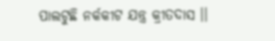ପାଲଟୁଛି ନର୍କକୀଟ ଯନ୍ତ୍ର କ୍ରୀତଦାସ ।।